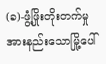(ခ)-ဖွံ့ဖြိုးတိုးတက်မှုအားနည်းသောမြို့ပေါ်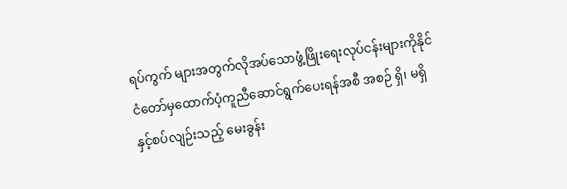ရပ်ကွက် များအတွက်လိုအပ်သောဖွံ့ဖြိုးရေးလုပ်ငန်းများကိုနိုင် ငံတော်မှထောက်ပံ့ကူညီဆောင်ရွက်ပေးရန်အစီ အစဉ် ရှိ၊ မရှိ နှင့်စပ်လျဉ်းသည့် မေးခွန်း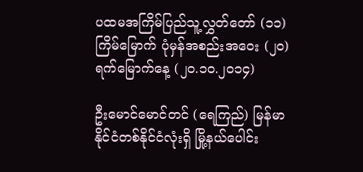ပထမအကြိမ်ပြည်သူ့လွှတ်တော် (၁၁)ကြိမ်မြောက် ပုံမှန်အစည်းအဝေး (၂၀) ရက်မြောက်နေ့ (၂၀.၁၀.၂၀၁၄)

ဦးမောင်မောင်တင် (ရေကြည်) မြန်မာနိုင်ငံတစ်နိုင်ငံလုံးရှိ မြို့နယ်ပေါင်း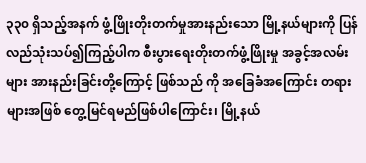၃၃၀ ရှိသည့်အနက် ဖွံ့ဖြိုးတိုးတက်မှုအားနည်းသော မြို့နယ်များကို ပြန်လည်သုံးသပ်၍ကြည့်ပါက စီးပွားရေးတိုးတက်ဖွံ့ဖြိုးမှု အခွင့်အလမ်းများ အားနည်းခြင်းတို့ကြောင့် ဖြစ်သည် ကို အခြေခံအကြောင်း တရားများအဖြစ် တွေ့မြင်ရမည်ဖြစ်ပါကြောင်း၊ မြို့နယ်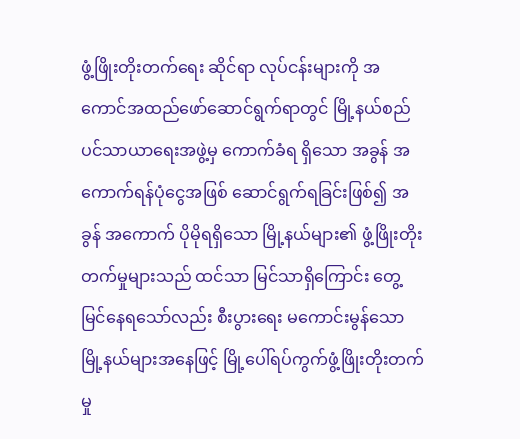ဖွံ့ဖြိုးတိုးတက်ရေး ဆိုင်ရာ လုပ်ငန်းများကို အကောင်အထည်ဖော်ဆောင်ရွက်ရာတွင် မြို့နယ်စည်ပင်သာယာရေးအဖွဲ့မှ ကောက်ခံရ ရှိသော အခွန် အကောက်ရန်ပုံငွေအဖြစ် ဆောင်ရွက်ရခြင်းဖြစ်၍ အခွန် အကောက် ပိုမိုရရှိသော မြို့နယ်များ၏ ဖွံ့ဖြိုးတိုးတက်မှုများသည် ထင်သာ မြင်သာရှိကြောင်း တွေ့မြင်နေရသော်လည်း စီးပွားရေး မကောင်းမွန်သော မြို့နယ်များအနေဖြင့် မြို့ပေါ်ရပ်ကွက်ဖွံ့ဖြိုးတိုးတက်မှု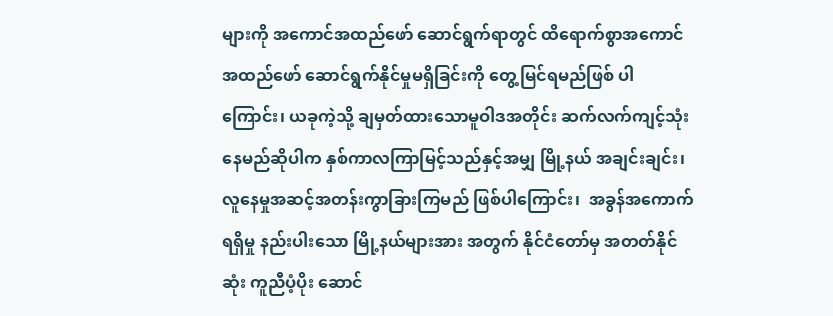များကို အကောင်အထည်ဖော် ဆောင်ရွက်ရာတွင် ထိရောက်စွာအကောင်အထည်ဖော် ဆောင်ရွက်နိုင်မှုမရှိခြင်းကို တွေ့မြင်ရမည်ဖြစ် ပါကြောင်း၊ ယခုကဲ့သို့ ချမှတ်ထားသောမူဝါဒအတိုင်း ဆက်လက်ကျင့်သုံးနေမည်ဆိုပါက နှစ်ကာလကြာမြင့်သည်နှင့်အမျှ မြို့နယ် အချင်းချင်း၊ လူနေမှုအဆင့်အတန်းကွာခြားကြမည် ဖြစ်ပါကြောင်း၊  အခွန်အကောက်ရရှိမှု နည်းပါးသော မြို့နယ်များအား အတွက် နိုင်ငံတော်မှ အတတ်နိုင်ဆုံး ကူညီပံ့ပိုး ဆောင်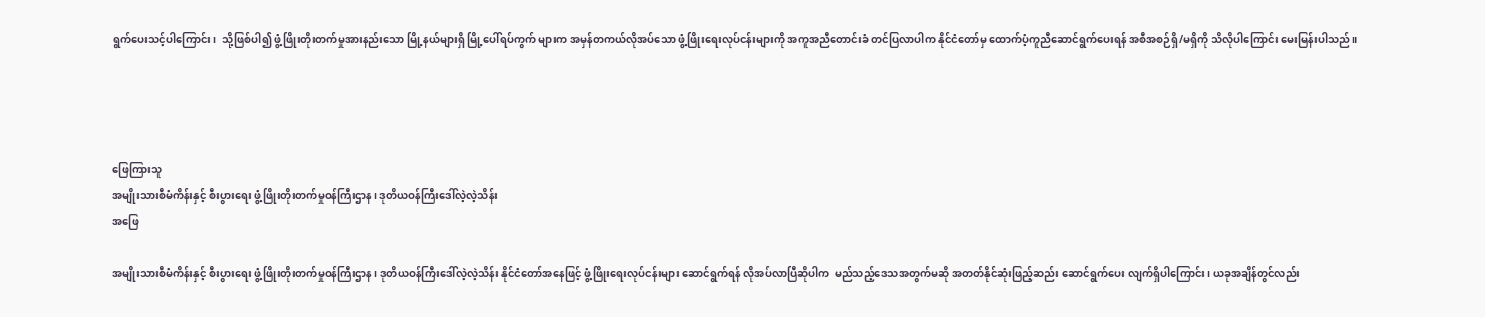ရွက်ပေးသင့်ပါကြောင်း၊  သို့ဖြစ်ပါ၍ ဖွံ့ဖြိုးတိုးတက်မှုအားနည်းသော မြို့နယ်များရှိ မြို့ပေါ်ရပ်ကွက် များက အမှန်တကယ်လိုအပ်သော ဖွံ့ဖြိုးရေးလုပ်ငန်းများကို အကူအညီတောင်းခံ တင်ပြလာပါက နိုင်ငံတော်မှ ထောက်ပံ့ကူညီဆောင်ရွက်ပေးရန် အစီအစဉ်ရှိ/မရှိကို သိလိုပါကြောင်း မေးမြန်းပါသည်။




ဖြေကြားသူ
အမျိုးသားစီမံကိန်းနှင့် စီးပွားရေး ဖွံ့ဖြိုးတိုးတက်မှုဝန်ကြီးဌာန၊ ဒုတိယဝန်ကြီးဒေါ်လဲ့လဲ့သိန်း
အဖြေ

အမျိုးသားစီမံကိန်းနှင့် စီးပွားရေး ဖွံ့ဖြိုးတိုးတက်မှုဝန်ကြီးဌာန၊ ဒုတိယဝန်ကြီးဒေါ်လဲ့လဲ့သိန်း နိုင်ငံတော်အနေဖြင့် ဖွံ့ဖြိုးရေးလုပ်ငန်းများ ဆောင်ရွက်ရန် လိုအပ်လာပြီဆိုပါက  မည်သည့်ဒေသအတွက်မဆို အတတ်နိုင်ဆုံးဖြည့်ဆည်း ဆောင်ရွက်ပေး လျက်ရှိပါကြောင်း၊ ယခုအချိန်တွင်လည်း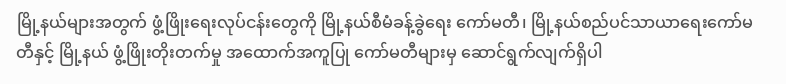မြို့နယ်များအတွက် ဖွံ့ဖြိုးရေးလုပ်ငန်းတွေကို မြို့နယ်စီမံခန့်ခွဲရေး ကော်မတီ၊ မြို့နယ်စည်ပင်သာယာရေးကော်မတီနှင့် မြို့နယ် ဖွံ့ဖြိုးတိုးတက်မှု အထောက်အကူပြု ကော်မတီများမှ ဆောင်ရွက်လျက်ရှိပါ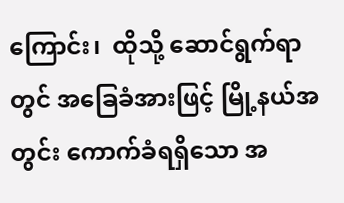ကြောင်း၊  ထိုသို့ ဆောင်ရွက်ရာတွင် အခြေခံအားဖြင့် မြို့နယ်အတွင်း ကောက်ခံရရှိသော အ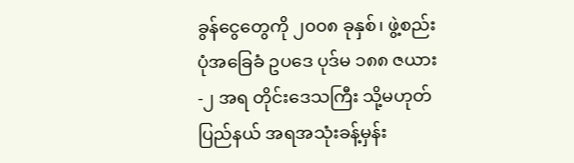ခွန်ငွေတွေကို ၂၀၀၈ ခုနှစ်၊ ဖွဲ့စည်းပုံအခြေခံ ဥပဒေ ပုဒ်မ ၁၈၈ ဇယား-၂ အရ တိုင်းဒေသကြီး သို့မဟုတ် ပြည်နယ် အရအသုံးခန့်မှန်း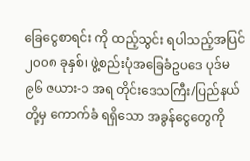ခြေငွေစာရင်း ကို ထည့်သွင်း ရပါသည့်အပြင် ၂၀၀၈ ခုနှစ်၊ ဖွဲ့စည်းပုံအခြေခံဥပဒေ ပုဒ်မ ၉၆ ဇယား-၁ အရ တိုင်းဒေသကြီး/ပြည်နယ်တို့မှ ကောက်ခံ ရရှိသော အခွန်ငွေတွေကို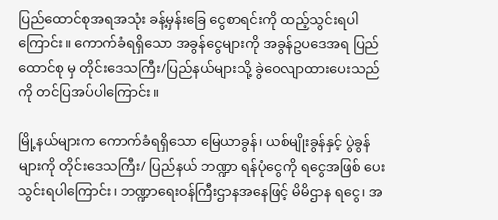ပြည်ထောင်စုအရအသုံး ခန့်မှန်းခြေ ငွေစာရင်းကို ထည့်သွင်းရပါကြောင်း။ ကောက်ခံရရှိသော အခွန်ငွေများကို အခွန်ဥပဒေအရ ပြည်ထောင်စု မှ တိုင်းဒေသကြီး/ပြည်နယ်များသို့ ခွဲဝေလျာထားပေးသည်ကို တင်ပြအပ်ပါကြောင်း။

မြို့နယ်များက ကောက်ခံရရှိသော မြေယာခွန်၊ ယစ်မျိုးခွန်နှင့် ပွဲခွန်များကို တိုင်းဒေသကြီး/ ပြည်နယ် ဘဏ္ဍာ ရန်ပုံငွေကို ရငွေအဖြစ် ပေးသွင်းရပါကြောင်း၊ ဘဏ္ဍာရေးဝန်ကြီးဌာနအနေဖြင့် မိမိဌာန ရငွေ၊ အ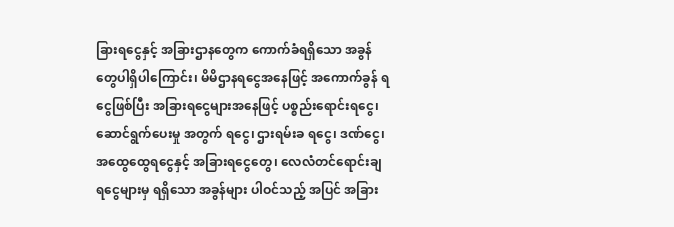ခြားရငွေနှင့် အခြားဌာနတွေက ကောက်ခံရရှိသော အခွန်တွေပါရှိပါကြောင်း၊ မိမိဌာနရငွေအနေဖြင့် အကောက်ခွန် ရငွေဖြစ်ပြီး အခြားရငွေများအနေဖြင့် ပစ္စည်းရောင်းရငွေ၊ ဆောင်ရွက်ပေးမှု အတွက် ရငွေ၊ ဌားရမ်းခ ရငွေ၊ ဒဏ်ငွေ၊ အထွေထွေရငွေနှင့် အခြားရငွေတွေ၊ လေလံတင်ရောင်းချ ရငွေများမှ ရရှိသော အခွန်များ ပါဝင်သည့် အပြင် အခြား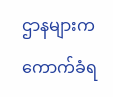ဌာနများက ကောက်ခံရ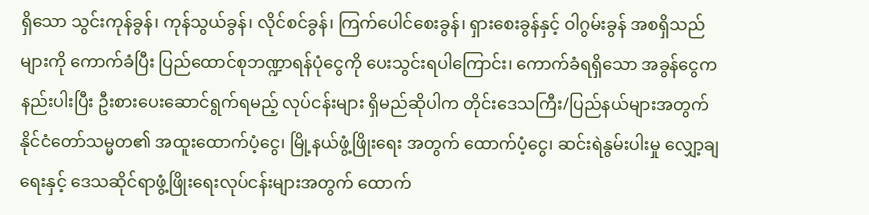ရှိသော သွင်းကုန်ခွန်၊ ကုန်သွယ်ခွန်၊ လိုင်စင်ခွန်၊ ကြက်ပေါင်စေးခွန်၊ ရှားစေးခွန်နှင့် ဝါဂွမ်းခွန် အစရှိသည်များကို ကောက်ခံပြီး ပြည်ထောင်စုဘဏ္ဍာရန်ပုံငွေကို ပေးသွင်းရပါကြောင်း၊ ကောက်ခံရရှိသော အခွန်ငွေကနည်းပါးပြီး ဦးစားပေးဆောင်ရွက်ရမည့် လုပ်ငန်းများ ရှိမည်ဆိုပါက တိုင်းဒေသကြီး/ပြည်နယ်များအတွက် နိုင်ငံတော်သမ္မတ၏ အထူးထောက်ပံ့ငွေ၊ မြို့နယ်ဖွံ့ဖြိုးရေး အတွက် ထောက်ပံ့ငွေ၊ ဆင်းရဲနွမ်းပါးမှု လျှော့ချရေးနှင့် ဒေသဆိုင်ရာဖွံ့ဖြိုးရေးလုပ်ငန်းများအတွက် ထောက်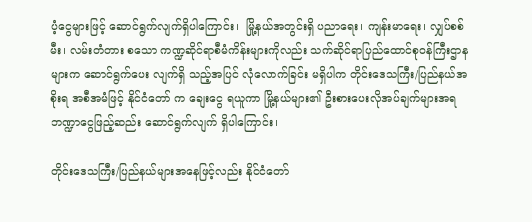ပံ့ငွေများဖြင့် ဆောင်ရွက်လျက်ရှိပါကြောင်း၊  မြို့နယ်အတွင်းရှိ ပညာရေး၊ ကျန်းမာရေး၊ လျှပ်စစ်မီး၊ လမ်းတံတား စသော ကဏ္ဍဆိုင်ရာစီမံကိန်းများကိုလည်း သက်ဆိုင်ရာပြည်ထောင်စုဝန်ကြီးဌာနများက ဆောင်ရွက်ပေး လျက်ရှိ သည့်အပြင် လုံလောက်ခြင်း မရှိပါက တိုင်းဒေသကြီး/ပြည်နယ်အစိုးရ အစီအမံဖြင့် နိုင်ငံတော် က ချေးငွေ ရယူကာ မြို့နယ်များ၏ ဦးစားပေးလိုအပ်ချက်များအရ ဘဏ္ဍာငွေဖြည့်ဆည်း ဆောင်ရွက်လျက် ရှိပါကြောင်း၊

တိုင်းဒေသကြီး/ပြည်နယ်များအနေဖြင့်လည်း နိုင်ငံတော်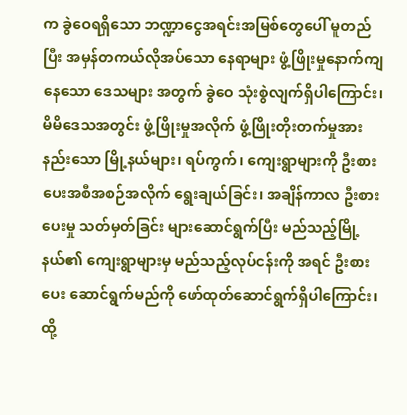က ခွဲဝေရရှိသော ဘဏ္ဍာငွေအရင်းအမြစ်တွေပေါ် မူတည်ပြီး အမှန်တကယ်လိုအပ်သော နေရာများ ဖွံ့ဖြိုးမှုနောက်ကျနေသော ဒေသများ အတွက် ခွဲဝေ သုံးစွဲလျက်ရှိပါကြောင်း၊ မိမိဒေသအတွင်း ဖွံ့ဖြိုးမှုအလိုက် ဖွံ့ဖြိုးတိုးတက်မှုအားနည်းသော မြို့နယ်များ၊ ရပ်ကွက်၊ ကျေးရွာများကို ဦးစားပေးအစီအစဉ်အလိုက် ရွေးချယ်ခြင်း၊ အချိန်ကာလ ဦးစားပေးမှု သတ်မှတ်ခြင်း များဆောင်ရွက်ပြီး မည်သည့်မြို့နယ်၏ ကျေးရွာများမှ မည်သည့်လုပ်ငန်းကို အရင် ဦးစားပေး ဆောင်ရွက်မည်ကို ဖော်ထုတ်ဆောင်ရွက်ရှိပါကြောင်း၊ ထို့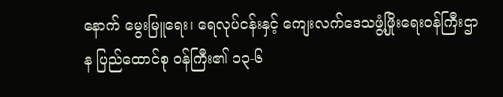နောက် မွေးမြူရေး၊ ရေလုပ်ငန်းနှင့် ကျေးလက်ဒေသဖွံ့ဖြိုးရေးဝန်ကြီးဌာန ပြည်ထောင်စု ဝန်ကြီး၏ ၁၃-၆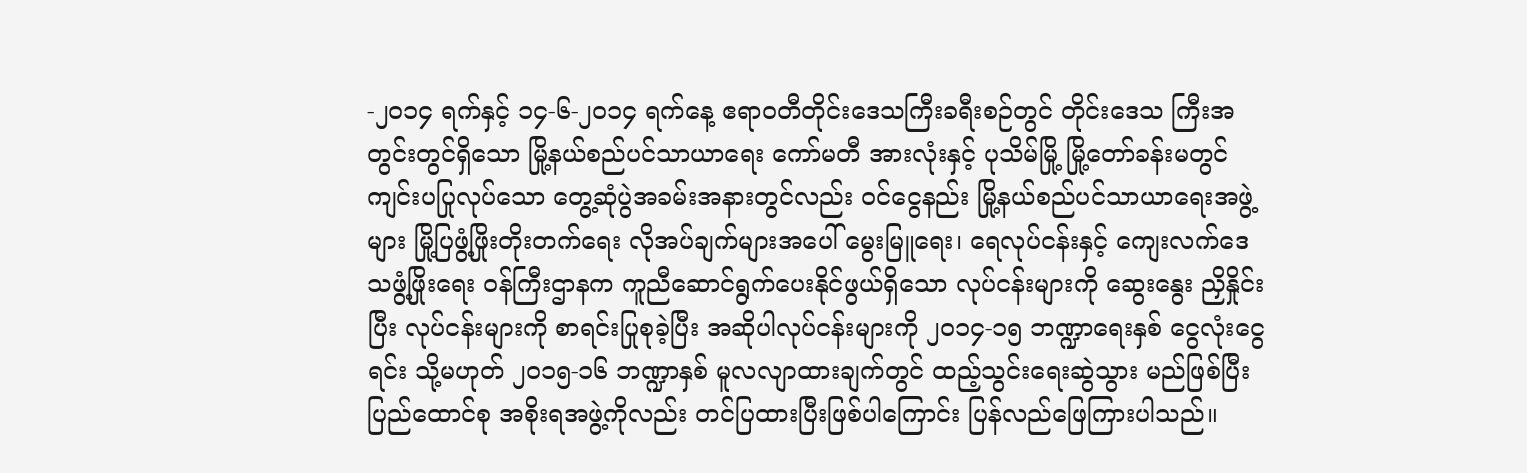-၂၀၁၄ ရက်နှင့် ၁၄-၆-၂၀၁၄ ရက်နေ့ ဧရာဝတီတိုင်းဒေသကြီးခရီးစဉ်တွင် တိုင်းဒေသ ကြီးအတွင်းတွင်ရှိသော မြို့နယ်စည်ပင်သာယာရေး ကော်မတီ အားလုံးနှင့် ပုသိမ်မြို့ မြို့တော်ခန်းမတွင် ကျင်းပပြုလုပ်သော တွေ့ဆုံပွဲအခမ်းအနားတွင်လည်း ဝင်ငွေနည်း မြို့နယ်စည်ပင်သာယာရေးအဖွဲ့များ မြို့ပြဖွံ့ဖြိုးတိုးတက်ရေး လိုအပ်ချက်များအပေါ် မွေးမြူရေး၊ ရေလုပ်ငန်းနှင့် ကျေးလက်ဒေသဖွံ့ဖြိုးရေး ဝန်ကြီးဌာနက ကူညီဆောင်ရွက်ပေးနိုင်ဖွယ်ရှိသော လုပ်ငန်းများကို ဆွေးနွေး ညှိနှိုင်းပြီး လုပ်ငန်းများကို စာရင်းပြုစုခဲ့ပြီး အဆိုပါလုပ်ငန်းများကို ၂၀၁၄-၁၅ ဘဏ္ဍာရေးနှစ် ငွေလုံးငွေရင်း သို့မဟုတ် ၂၀၁၅-၁၆ ဘဏ္ဍာနှစ် မူလလျာထားချက်တွင် ထည့်သွင်းရေးဆွဲသွား မည်ဖြစ်ပြီး ပြည်ထောင်စု အစိုးရအဖွဲ့ကိုလည်း တင်ပြထားပြီးဖြစ်ပါကြောင်း ပြန်လည်ဖြေကြားပါသည်။